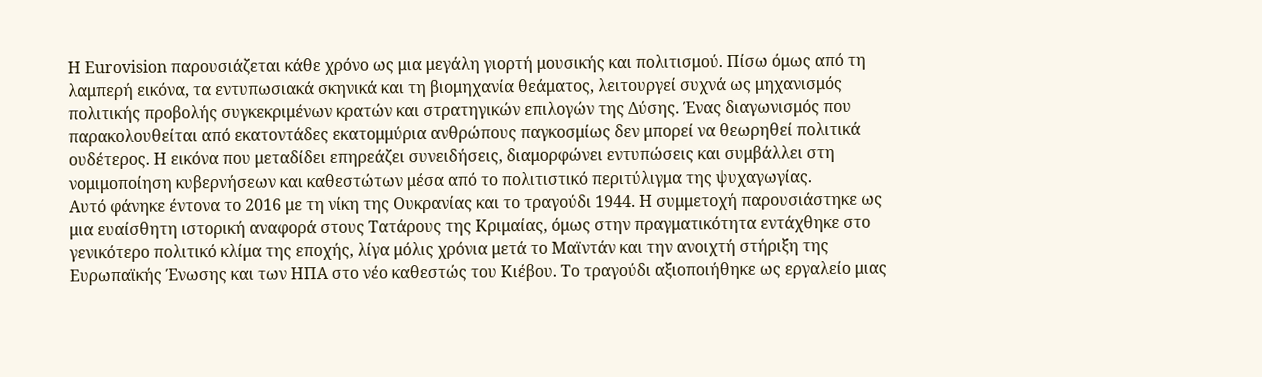Η Eurovision παρουσιάζεται κάθε χρόνο ως μια μεγάλη γιορτή μουσικής και πολιτισμού. Πίσω όμως από τη λαμπερή εικόνα, τα εντυπωσιακά σκηνικά και τη βιομηχανία θεάματος, λειτουργεί συχνά ως μηχανισμός πολιτικής προβολής συγκεκριμένων κρατών και στρατηγικών επιλογών της Δύσης. Ένας διαγωνισμός που παρακολουθείται από εκατοντάδες εκατομμύρια ανθρώπους παγκοσμίως δεν μπορεί να θεωρηθεί πολιτικά ουδέτερος. Η εικόνα που μεταδίδει επηρεάζει συνειδήσεις, διαμορφώνει εντυπώσεις και συμβάλλει στη νομιμοποίηση κυβερνήσεων και καθεστώτων μέσα από το πολιτιστικό περιτύλιγμα της ψυχαγωγίας.
Αυτό φάνηκε έντονα το 2016 με τη νίκη της Ουκρανίας και το τραγούδι 1944. Η συμμετοχή παρουσιάστηκε ως μια ευαίσθητη ιστορική αναφορά στους Τατάρους της Κριμαίας, όμως στην πραγματικότητα εντάχθηκε στο γενικότερο πολιτικό κλίμα της εποχής, λίγα μόλις χρόνια μετά το Μαϊντάν και την ανοιχτή στήριξη της Ευρωπαϊκής Ένωσης και των ΗΠΑ στο νέο καθεστώς του Κιέβου. Το τραγούδι αξιοποιήθηκε ως εργαλείο μιας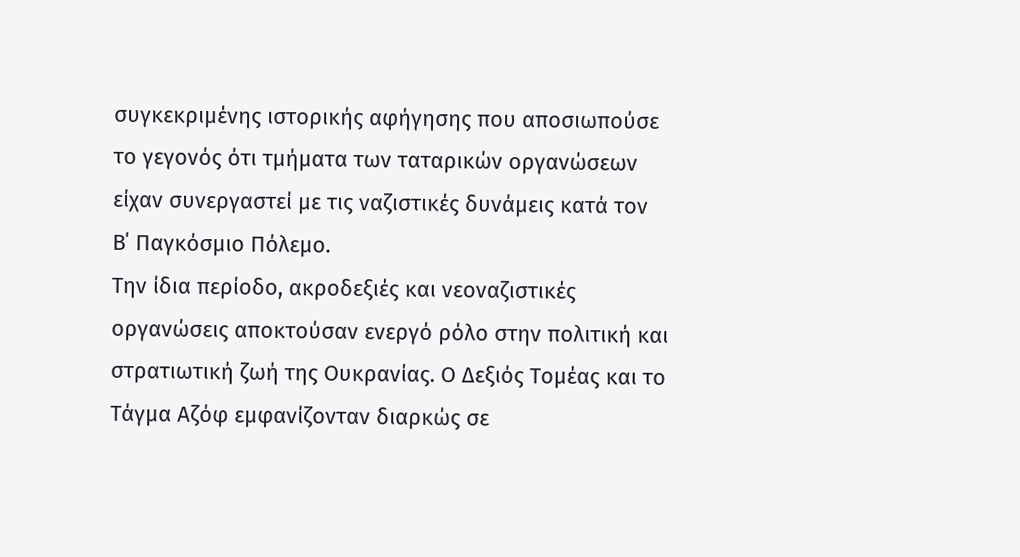συγκεκριμένης ιστορικής αφήγησης που αποσιωπούσε το γεγονός ότι τμήματα των ταταρικών οργανώσεων είχαν συνεργαστεί με τις ναζιστικές δυνάμεις κατά τον Β΄ Παγκόσμιο Πόλεμο.
Την ίδια περίοδο, ακροδεξιές και νεοναζιστικές οργανώσεις αποκτούσαν ενεργό ρόλο στην πολιτική και στρατιωτική ζωή της Ουκρανίας. Ο Δεξιός Τομέας και το Τάγμα Αζόφ εμφανίζονταν διαρκώς σε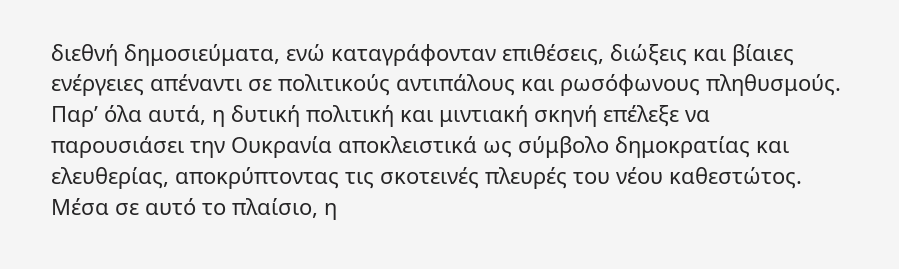διεθνή δημοσιεύματα, ενώ καταγράφονταν επιθέσεις, διώξεις και βίαιες ενέργειες απέναντι σε πολιτικούς αντιπάλους και ρωσόφωνους πληθυσμούς. Παρ’ όλα αυτά, η δυτική πολιτική και μιντιακή σκηνή επέλεξε να παρουσιάσει την Ουκρανία αποκλειστικά ως σύμβολο δημοκρατίας και ελευθερίας, αποκρύπτοντας τις σκοτεινές πλευρές του νέου καθεστώτος. Μέσα σε αυτό το πλαίσιο, η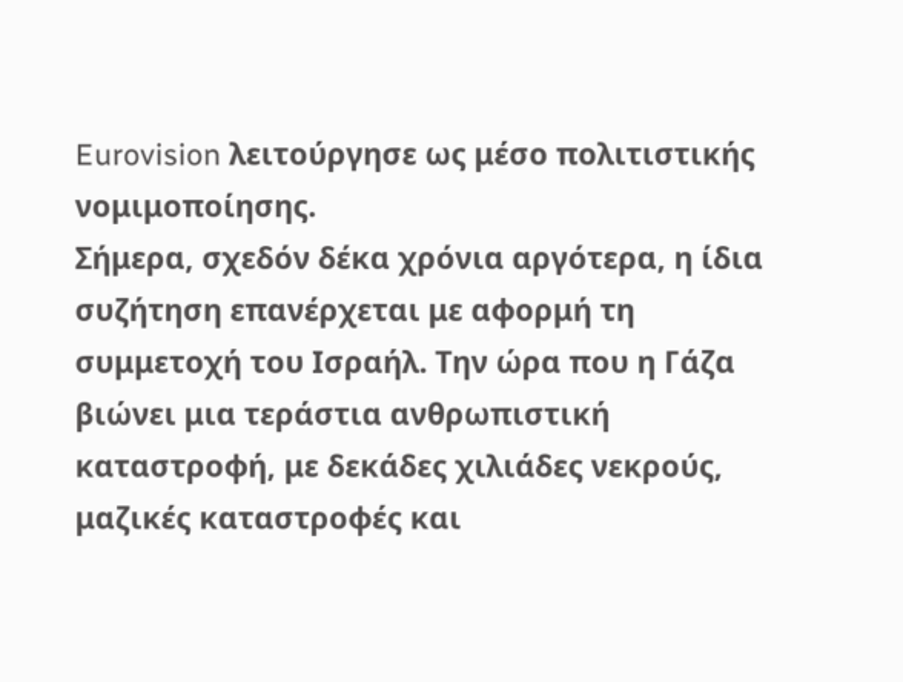Eurovision λειτούργησε ως μέσο πολιτιστικής νομιμοποίησης.
Σήμερα, σχεδόν δέκα χρόνια αργότερα, η ίδια συζήτηση επανέρχεται με αφορμή τη συμμετοχή του Ισραήλ. Την ώρα που η Γάζα βιώνει μια τεράστια ανθρωπιστική καταστροφή, με δεκάδες χιλιάδες νεκρούς, μαζικές καταστροφές και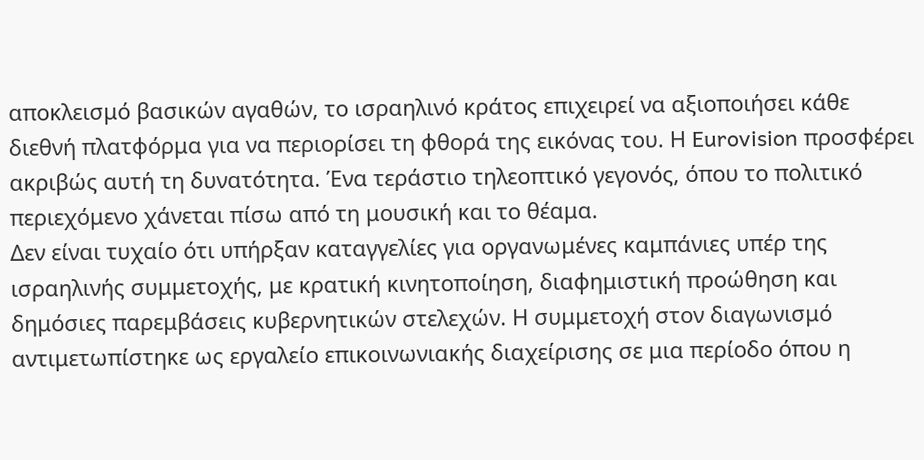αποκλεισμό βασικών αγαθών, το ισραηλινό κράτος επιχειρεί να αξιοποιήσει κάθε διεθνή πλατφόρμα για να περιορίσει τη φθορά της εικόνας του. Η Eurovision προσφέρει ακριβώς αυτή τη δυνατότητα. Ένα τεράστιο τηλεοπτικό γεγονός, όπου το πολιτικό περιεχόμενο χάνεται πίσω από τη μουσική και το θέαμα.
Δεν είναι τυχαίο ότι υπήρξαν καταγγελίες για οργανωμένες καμπάνιες υπέρ της ισραηλινής συμμετοχής, με κρατική κινητοποίηση, διαφημιστική προώθηση και δημόσιες παρεμβάσεις κυβερνητικών στελεχών. Η συμμετοχή στον διαγωνισμό αντιμετωπίστηκε ως εργαλείο επικοινωνιακής διαχείρισης σε μια περίοδο όπου η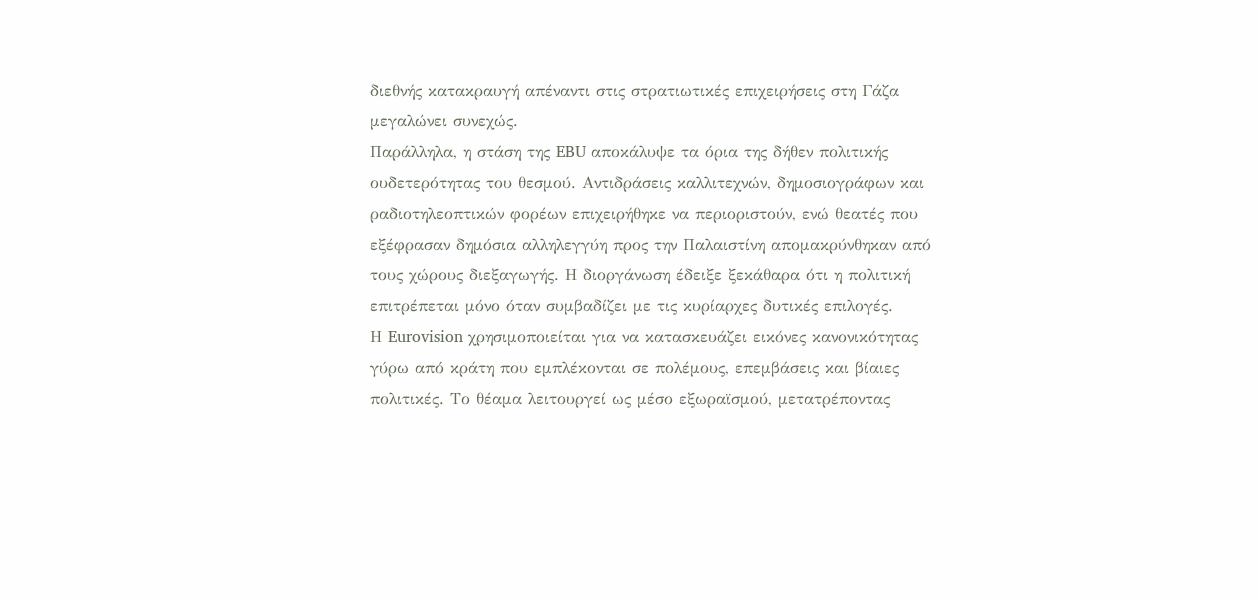διεθνής κατακραυγή απέναντι στις στρατιωτικές επιχειρήσεις στη Γάζα μεγαλώνει συνεχώς.
Παράλληλα, η στάση της EBU αποκάλυψε τα όρια της δήθεν πολιτικής ουδετερότητας του θεσμού. Αντιδράσεις καλλιτεχνών, δημοσιογράφων και ραδιοτηλεοπτικών φορέων επιχειρήθηκε να περιοριστούν, ενώ θεατές που εξέφρασαν δημόσια αλληλεγγύη προς την Παλαιστίνη απομακρύνθηκαν από τους χώρους διεξαγωγής. Η διοργάνωση έδειξε ξεκάθαρα ότι η πολιτική επιτρέπεται μόνο όταν συμβαδίζει με τις κυρίαρχες δυτικές επιλογές.
Η Eurovision χρησιμοποιείται για να κατασκευάζει εικόνες κανονικότητας γύρω από κράτη που εμπλέκονται σε πολέμους, επεμβάσεις και βίαιες πολιτικές. Το θέαμα λειτουργεί ως μέσο εξωραϊσμού, μετατρέποντας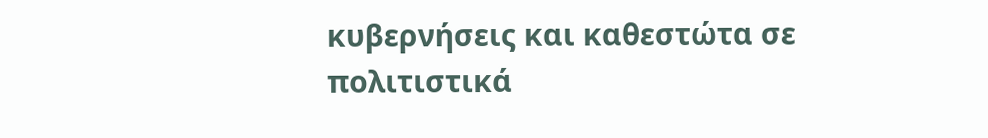κυβερνήσεις και καθεστώτα σε πολιτιστικά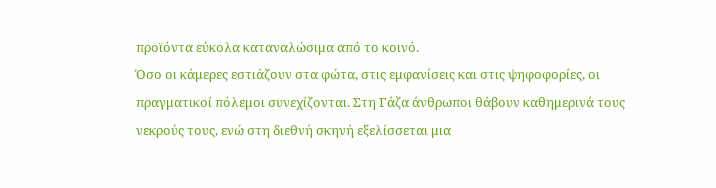προϊόντα εύκολα καταναλώσιμα από το κοινό.
Όσο οι κάμερες εστιάζουν στα φώτα, στις εμφανίσεις και στις ψηφοφορίες, οι πραγματικοί πόλεμοι συνεχίζονται. Στη Γάζα άνθρωποι θάβουν καθημερινά τους νεκρούς τους, ενώ στη διεθνή σκηνή εξελίσσεται μια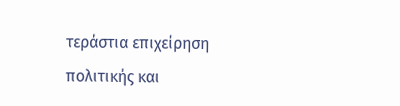τεράστια επιχείρηση πολιτικής και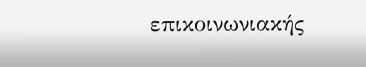επικοινωνιακής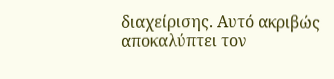διαχείρισης. Αυτό ακριβώς αποκαλύπτει τον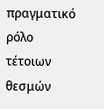πραγματικό ρόλο τέτοιων θεσμών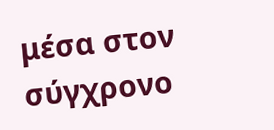μέσα στον σύγχρονο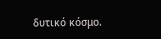δυτικό κόσμο.